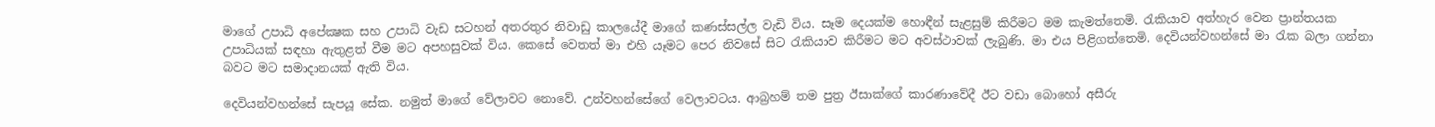මාගේ උපාධි අපේක්‍ෂක සහ උපාධි වැඩ සටහන් අතරතුර නිවාඩු කාලයේදී මාගේ කණස්සල්ල වැඩි විය. සෑම දෙයක්ම හොඳීන් සැළසුම් කිරීමට මම කැමත්තෙමි. රැකියාව අත්හැර වෙන ප්‍රාන්තයක උපාධියක් සඳහා ඇතුළත් වීම මට අපහසුවක් විය. කෙසේ වෙතත් මා එහි යෑමට පෙර නිවසේ සිට රැකියාව කිරීමට මට අවස්ථාවක් ලැබුණි. මා එය පිළිගත්තෙමි. දෙවියන්වහන්සේ මා රැක බලා ගන්නා බවට මට සමාදානයක් ඇති විය.

දෙවියන්වහන්සේ සැපයූ සේක. නමුත් මාගේ වේලාවට නොවේ. උන්වහන්සේගේ වෙලාවටය. ආබ්‍රහම් තම පුත්‍ර ඊසාක්ගේ කාරණාවේදී ඊට වඩා බොහෝ අසීරු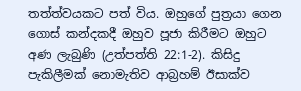තත්ත්වයකට පත් විය. ඔහුගේ පුත්‍රයා ගෙන ගොස් කන්දකදී ඔහුව පූජා කිරීමට ඔහුට අණ ලැබුණි (උත්පත්ති 22:1-2). කිසිදු පැකිලීමක් නොමැතිව ආබ්‍රහම් ඊසාක්ව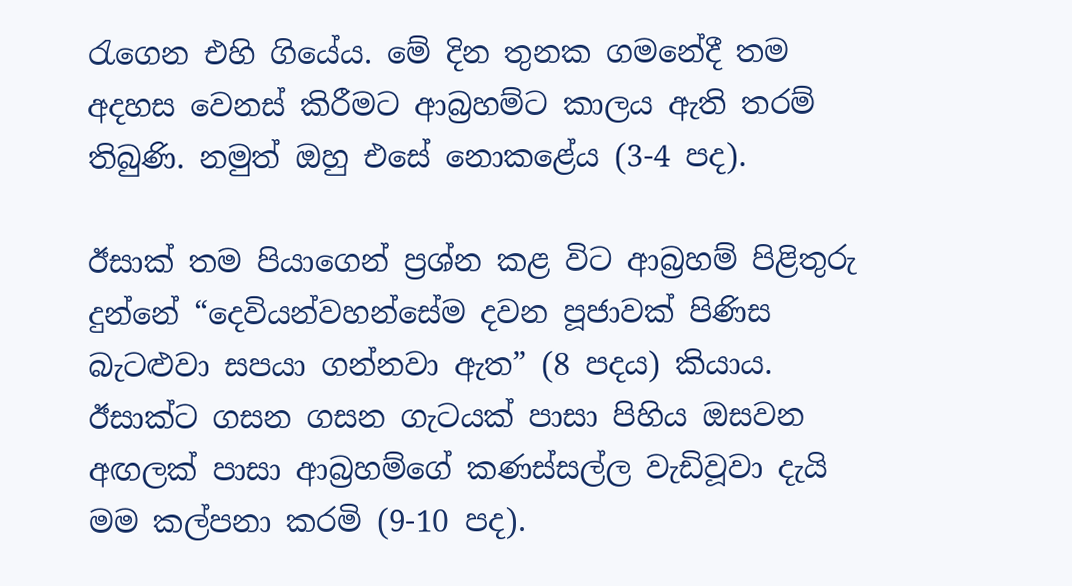රැගෙන එහි ගියේය. මේ දින තුනක ගමනේදී තම අදහස වෙනස් කිරීමට ආබ්‍රහම්ට කාලය ඇති තරම් තිබුණි. නමුත් ඔහු එසේ නොකළේය (3-4 පද).

ඊසාක් තම පියාගෙන් ප්‍රශ්න කළ විට ආබ්‍රහම් පිළිතුරු දුන්නේ “දෙවියන්වහන්සේම දවන පූජාවක් පිණිස බැටළුවා සපයා ගන්නවා ඇත” (8 පදය) කියාය. ඊසාක්ට ගසන ගසන ගැටයක් පාසා පිහිය ඔසවන අඟලක් පාසා ආබ්‍රහම්ගේ කණස්සල්ල වැඩිවූවා දැයි මම කල්පනා කරමි (9-10 පද).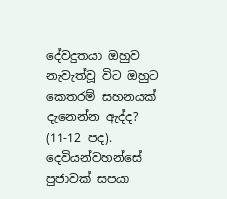දේවදුතයා ඔහුව නැවැත්වූ විට ඔහුට කෙතරම් සහනයක් දැනෙන්න ඇද්ද? (11-12 පද). දෙවියන්වහන්සේ පුජාවක් සපයා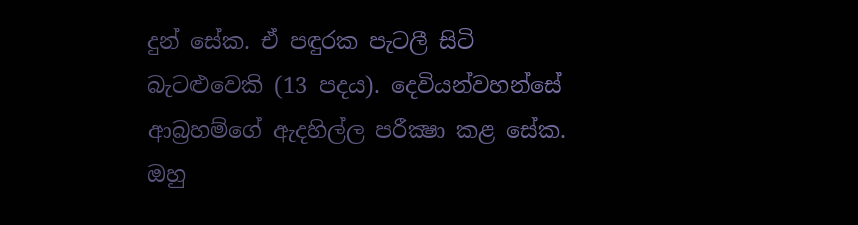දුන් සේක. ඒ පඳුරක පැටලී සිටි බැටළුවෙකි (13 පදය). දෙවියන්වහන්සේ ආබ්‍රහම්ගේ ඇදහිල්ල පරීක්‍ෂා කළ සේක. ඔහු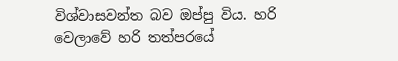විශ්වාසවන්ත බව ඔප්පු විය. හරි වෙලාවේ හරි තත්පරයේ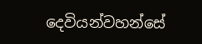දෙවියන්වහන්සේ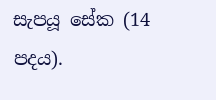සැපයූ සේක (14 පදය).